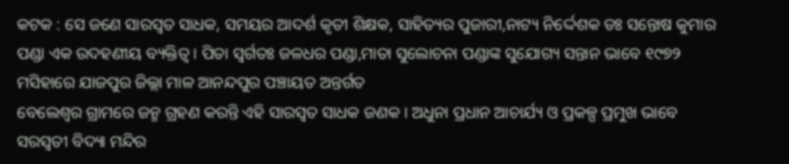କଟକ : ସେ ଜଣେ ସାରସ୍ଵତ ସାଧକ, ସମୟର ଆଦର୍ଶ କୃତୀ ଶିକ୍ଷକ, ସାହିତ୍ୟର ପୁଜାରୀ,ନାଟ୍ୟ ନିର୍ଦ୍ଦେଶକ ଡଃ ସନ୍ତୋଷ କୁମାର ପଣ୍ଡା ଏକ ଉଦହଣୀୟ ବ୍ୟକ୍ତିତ୍ବ । ପିତା ସ୍ବର୍ଗତଃ ଜଳଧର ପଣ୍ଡା,ମାତା ସୁଲୋଚନା ପଣ୍ଡାଙ୍କ ସୁଯୋଗ୍ୟ ସନ୍ତାନ ଭାବେ ୧୯୭୨ ମସିହାରେ ଯାଜପୁର ଜିଲ୍ଲା ମାଳ ଆନନ୍ଦପୁର ପଞ୍ଚାୟତ ଅନ୍ତର୍ଗତ
ବେଲେଶ୍ୱର ଗ୍ରାମରେ ଜନ୍ମ ଗ୍ରହଣ କରନ୍ତି ଏହି ସାରସ୍ବତ ସାଧକ ଜଣକ । ଅଧୁନା ପ୍ରଧାନ ଆଚାର୍ଯ୍ୟ ଓ ପ୍ରକଳ୍ପ ପ୍ରମୁଖ ଭାବେ ସରସ୍ବତୀ ବିଦ୍ୟା ମନ୍ଦିର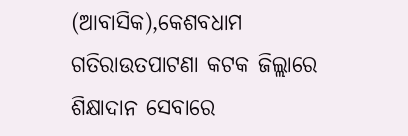(ଆବାସିକ),କେଶବଧାମ ଗତିରାଉତପାଟଣା କଟକ ଜିଲ୍ଲାରେ ଶିକ୍ଷାଦାନ ସେବାରେ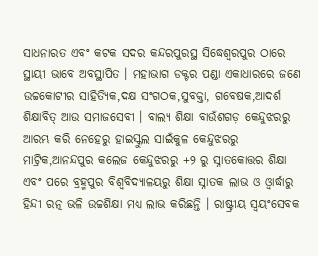ସାଧନାରତ ଏବଂ କଟକ ସଦର କନ୍ଦରପୁରସ୍ଥ ସିଦ୍ଧେଶ୍ୱରପୁର ଠାରେ ସ୍ଥାୟୀ ଭାବେ ଅବସ୍ଥାପିତ । ମହାଭାଗ ଡକ୍ଟର ପଣ୍ଡା ଏକାଧାରରେ ଜଣେ ଉଚ୍ଚକୋଟୀର ସାହିତ୍ୟିକ,ଦକ୍ଷ ସଂଗଠକ,ସୁବକ୍ତା, ଗବେଷକ,ଆଦର୍ଶ ଶିକ୍ଷାବିତ୍ ଆଉ ସମାଜସେବୀ । ବାଲ୍ୟ ଶିକ୍ଷା ବାଉଁଶଗଡ଼ କେନ୍ଦୁଝରରୁ ଆରମ୍ଭ କରି ନେହେରୁ ହାଇସ୍କୁଲ ସାଇଁକୁଳ କେନ୍ଦୁଝରରୁ ମାଟ୍ରିକ,ଆନନ୍ଦପୁର କଲେଜ କେନ୍ଦୁଝରରୁ +୨ ରୁ ସ୍ନାତକୋତ୍ତର ଶିକ୍ଷା ଏବଂ ପରେ ବ୍ରହ୍ମପୁର ବିଶ୍ଵବିଦ୍ୟାଳୟରୁ ଶିକ୍ଷା ସ୍ନାତକ ଲାଭ ଓ ଓ୍ଵାର୍ଦ୍ଧାରୁ ହିନ୍ଦୀ ରତ୍ନ ଭଳି ଉଚ୍ଚଶିକ୍ଷା ମଧ୍ୟ ଲାଭ କରିଛନ୍ତି । ରାଷ୍ଟ୍ରୀୟ ସ୍ଵୟଂସେବକ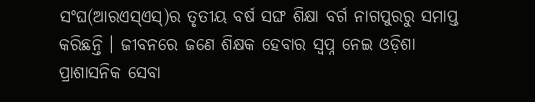ସଂଘ(ଆରଏସ୍ଏସ୍)ର ତୃତୀୟ ବର୍ଷ ସଙ୍ଘ ଶିକ୍ଷା ବର୍ଗ ନାଗପୁରରୁ ସମାପ୍ତ କରିଛନ୍ତି । ଜୀବନରେ ଜଣେ ଶିକ୍ଷକ ହେବାର ସ୍ବପ୍ନ ନେଇ ଓଡ଼ିଶା ପ୍ରାଶାସନିକ ସେବା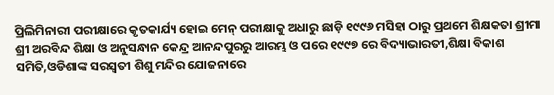ପ୍ରିଲିମିନାରୀ ପରୀକ୍ଷାରେ କୃତକାର୍ଯ୍ୟ ହୋଇ ମେନ୍ ପରୀକ୍ଷାକୁ ଅଧାରୁ ଛାଡ଼ି ୧୯୯୬ ମସିହା ଠାରୁ ପ୍ରଥମେ ଶିକ୍ଷକତା ଶ୍ରୀମା ଶ୍ରୀ ଅରବିନ୍ଦ ଶିକ୍ଷା ଓ ଅନୁସନ୍ଧାନ କେନ୍ଦ୍ର ଆନନ୍ଦପୁରରୁ ଆରମ୍ଭ ଓ ପରେ ୧୯୯୭ ରେ ବିଦ୍ୟାଭାରତୀ,ଶିକ୍ଷା ବିକାଶ ସମିତି,ଓଡିଶାଙ୍କ ସରସ୍ଵତୀ ଶିଶୁ ମନ୍ଦିର ଯୋଜନାରେ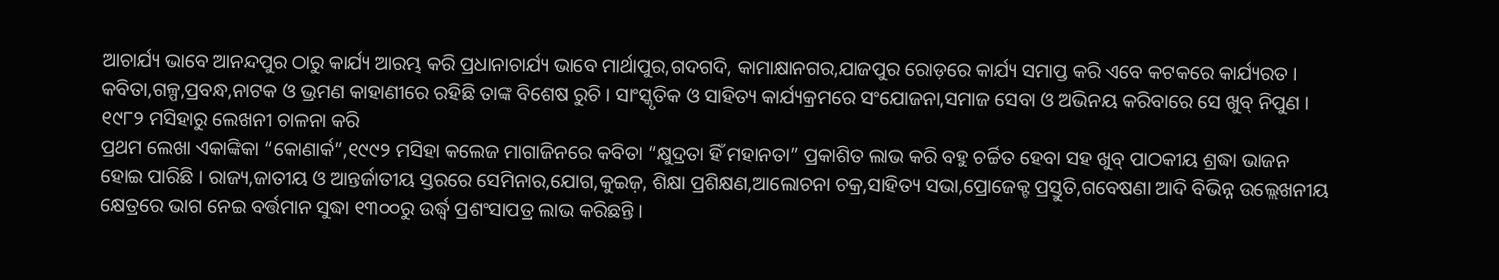ଆଚାର୍ଯ୍ୟ ଭାବେ ଆନନ୍ଦପୁର ଠାରୁ କାର୍ଯ୍ୟ ଆରମ୍ଭ କରି ପ୍ରଧାନାଚାର୍ଯ୍ୟ ଭାବେ ମାର୍ଥାପୁର,ଗଦଗଦି, କାମାକ୍ଷାନଗର,ଯାଜପୁର ରୋଡ଼ରେ କାର୍ଯ୍ୟ ସମାପ୍ତ କରି ଏବେ କଟକରେ କାର୍ଯ୍ୟରତ । କବିତା,ଗଳ୍ପ,ପ୍ରବନ୍ଧ,ନାଟକ ଓ ଭ୍ରମଣ କାହାଣୀରେ ରହିଛି ତାଙ୍କ ବିଶେଷ ରୁଚି । ସାଂସ୍କୃତିକ ଓ ସାହିତ୍ୟ କାର୍ଯ୍ୟକ୍ରମରେ ସଂଯୋଜନା,ସମାଜ ସେବା ଓ ଅଭିନୟ କରିବାରେ ସେ ଖୁବ୍ ନିପୁଣ । ୧୯୮୨ ମସିହାରୁ ଲେଖନୀ ଚାଳନା କରି
ପ୍ରଥମ ଲେଖା ଏକାଙ୍କିକା “କୋଣାର୍କ”,୧୯୯୨ ମସିହା କଲେଜ ମାଗାଜିନରେ କବିତା “କ୍ଷୁଦ୍ରତା ହିଁ ମହାନତା” ପ୍ରକାଶିତ ଲାଭ କରି ବହୁ ଚର୍ଚ୍ଚିତ ହେବା ସହ ଖୁବ୍ ପାଠକୀୟ ଶ୍ରଦ୍ଧା ଭାଜନ ହୋଇ ପାରିଛି । ରାଜ୍ୟ,ଜାତୀୟ ଓ ଆନ୍ତର୍ଜାତୀୟ ସ୍ତରରେ ସେମିନାର,ଯୋଗ,କୁଇଜ଼, ଶିକ୍ଷା ପ୍ରଶିକ୍ଷଣ,ଆଲୋଚନା ଚକ୍ର,ସାହିତ୍ୟ ସଭା,ପ୍ରୋଜେକ୍ଟ ପ୍ରସ୍ତୁତି,ଗବେଷଣା ଆଦି ବିଭିନ୍ନ ଉଲ୍ଲେଖନୀୟ କ୍ଷେତ୍ରରେ ଭାଗ ନେଇ ବର୍ତ୍ତମାନ ସୁଦ୍ଧା ୧୩୦୦ରୁ ଉର୍ଦ୍ଧ୍ବ ପ୍ରଶଂସାପତ୍ର ଲାଭ କରିଛନ୍ତି ।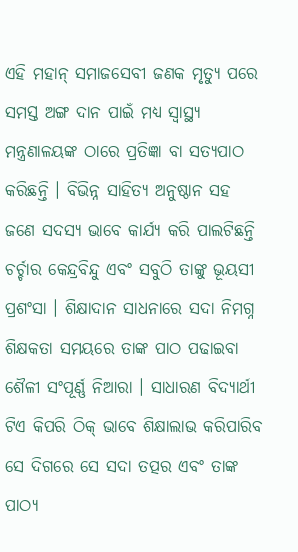ଏହି ମହାନ୍ ସମାଜସେବୀ ଜଣକ ମୃତ୍ୟୁ ପରେ ସମସ୍ତ ଅଙ୍ଗ ଦାନ ପାଇଁ ମଧ୍ୟ ସ୍ଵାସ୍ଥ୍ୟ ମନ୍ତ୍ରଣାଳୟଙ୍କ ଠାରେ ପ୍ରତିଜ୍ଞା ବା ସତ୍ୟପାଠ କରିଛନ୍ତି । ବିଭିନ୍ନ ସାହିତ୍ୟ ଅନୁଷ୍ଠାନ ସହ ଜଣେ ସଦସ୍ୟ ଭାବେ କାର୍ଯ୍ୟ କରି ପାଲଟିଛନ୍ତି ଚର୍ଚ୍ଚାର କେନ୍ଦ୍ରବିନ୍ଦୁ ଏବଂ ସବୁଠି ତାଙ୍କୁ ଭୂୟସୀ ପ୍ରଶଂସା । ଶିକ୍ଷାଦାନ ସାଧନାରେ ସଦା ନିମଗ୍ନ ଶିକ୍ଷକତା ସମୟରେ ତାଙ୍କ ପାଠ ପଢାଇବା ଶୈଳୀ ସଂପୂର୍ଣ୍ଣ ନିଆରା । ସାଧାରଣ ବିଦ୍ୟାର୍ଥୀ ଟିଏ କିପରି ଠିକ୍ ଭାବେ ଶିକ୍ଷାଲାଭ କରିପାରିବ ସେ ଦିଗରେ ସେ ସଦା ତତ୍ପର ଏବଂ ତାଙ୍କ ପାଠ୍ୟ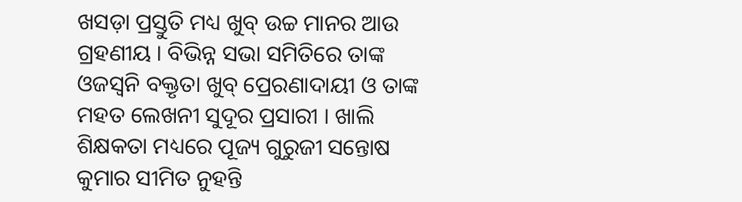ଖସଡ଼ା ପ୍ରସ୍ତୁତି ମଧ୍ୟ ଖୁବ୍ ଉଚ୍ଚ ମାନର ଆଉ ଗ୍ରହଣୀୟ । ବିଭିନ୍ନ ସଭା ସମିତିରେ ତାଙ୍କ ଓଜସ୍ଵନି ବକ୍ତୃତା ଖୁବ୍ ପ୍ରେରଣାଦାୟୀ ଓ ତାଙ୍କ ମହତ ଲେଖନୀ ସୁଦୂର ପ୍ରସାରୀ । ଖାଲି ଶିକ୍ଷକତା ମଧ୍ୟରେ ପୂଜ୍ୟ ଗୁରୁଜୀ ସନ୍ତୋଷ କୁମାର ସୀମିତ ନୁହନ୍ତି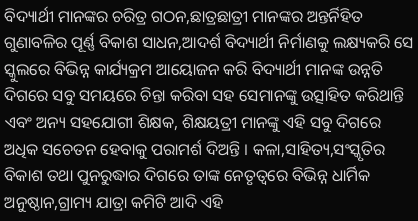ବିଦ୍ୟାର୍ଥୀ ମାନଙ୍କର ଚରିତ୍ର ଗଠନ,ଛାତ୍ରଛାତ୍ରୀ ମାନଙ୍କର ଅନ୍ତର୍ନିହିତ ଗୁଣାବଳିର ପୂର୍ଣ୍ଣ ବିକାଶ ସାଧନ,ଆଦର୍ଶ ବିଦ୍ୟାର୍ଥୀ ନିର୍ମାଣକୁ ଲକ୍ଷ୍ୟକରି ସେ ସ୍କୁଲରେ ବିଭିନ୍ନ କାର୍ଯ୍ୟକ୍ରମ ଆୟୋଜନ କରି ବିଦ୍ୟାର୍ଥୀ ମାନଙ୍କ ଉନ୍ନତି ଦିଗରେ ସବୁ ସମୟରେ ଚିନ୍ତା କରିବା ସହ ସେମାନଙ୍କୁ ଉତ୍ସାହିତ କରିଥାନ୍ତି ଏବଂ ଅନ୍ୟ ସହଯୋଗୀ ଶିକ୍ଷକ, ଶିକ୍ଷୟତ୍ରୀ ମାନଙ୍କୁ ଏହି ସବୁ ଦିଗରେ ଅଧିକ ସଚେତନ ହେବାକୁ ପରାମର୍ଶ ଦିଅନ୍ତି । କଳା,ସାହିତ୍ୟ,ସଂସ୍କୃତିର ବିକାଶ ତଥା ପୁନରୁଦ୍ଧାର ଦିଗରେ ତାଙ୍କ ନେତୃତ୍ୱରେ ବିଭିନ୍ନ ଧାର୍ମିକ ଅନୁଷ୍ଠାନ,ଗ୍ରାମ୍ୟ ଯାତ୍ରା କମିଟି ଆଦି ଏହି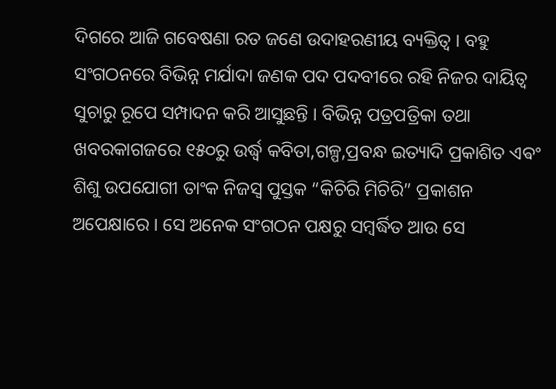ଦିଗରେ ଆଜି ଗବେଷଣା ରତ ଜଣେ ଉଦାହରଣୀୟ ବ୍ୟକ୍ତିତ୍ବ । ବହୁ ସଂଗଠନରେ ବିଭିନ୍ନ ମର୍ଯାଦା ଜଣକ ପଦ ପଦବୀରେ ରହି ନିଜର ଦାୟିତ୍ଵ ସୁଚାରୁ ରୂପେ ସମ୍ପାଦନ କରି ଆସୁଛନ୍ତି । ବିଭିନ୍ନ ପତ୍ରପତ୍ରିକା ତଥା ଖବରକାଗଜରେ ୧୫୦ରୁ ଉର୍ଦ୍ଧ୍ୱ କବିତା,ଗଳ୍ପ,ପ୍ରବନ୍ଧ ଇତ୍ୟାଦି ପ୍ରକାଶିତ ଏଵଂ ଶିଶୁ ଉପଯୋଗୀ ତାଂକ ନିଜସ୍ଵ ପୁସ୍ତକ “କିଚିରି ମିଚିରି” ପ୍ରକାଶନ ଅପେକ୍ଷାରେ । ସେ ଅନେକ ସଂଗଠନ ପକ୍ଷରୁ ସମ୍ବର୍ଦ୍ଧିତ ଆଉ ସେ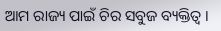ଆମ ରାଜ୍ୟ ପାଇଁ ଚିର ସବୁଜ ବ୍ୟକ୍ତିତ୍ଵ ।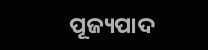ପୂଜ୍ୟପାଦ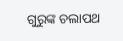ଗୁରୁଙ୍କ ଚଲାପଥ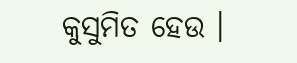କୁସୁମିତ ହେଉ ।